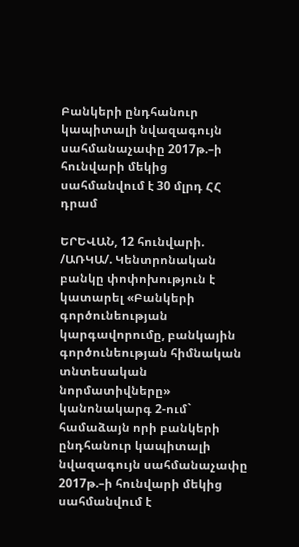Բանկերի ընդհանուր կապիտալի նվազագույն սահմանաչափը 2017թ.–ի հունվարի մեկից սահմանվում է 30 մլրդ ՀՀ դրամ

ԵՐԵՎԱՆ, 12 հունվարի. /ԱՌԿԱ/. Կենտրոնական բանկը փոփոխություն է կատարել «Բանկերի գործունեության կարգավորումը, բանկային գործունեության հիմնական տնտեսական նորմատիվները» կանոնակարգ 2-ում` համաձայն որի բանկերի ընդհանուր կապիտալի նվազագույն սահմանաչափը 2017թ.–ի հունվարի մեկից սահմանվում է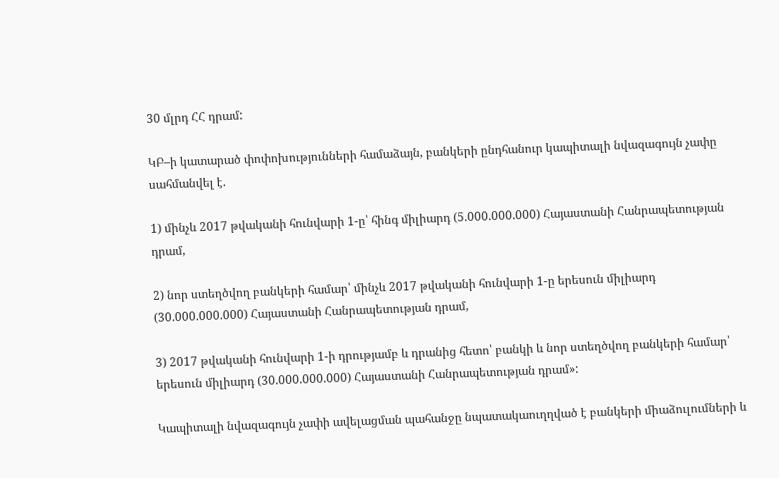30 մլրդ ՀՀ դրամ:

ԿԲ–ի կատարած փոփոխությունների համաձայն, բանկերի ընդհանուր կապիտալի նվազագույն չափը սահմանվել է.

1) մինչև 2017 թվականի հունվարի 1-ը՝ հինգ միլիարդ (5.000.000.000) Հայաստանի Հանրապետության դրամ,

2) նոր ստեղծվող բանկերի համար՝ մինչև 2017 թվականի հունվարի 1-ը երեսուն միլիարդ (30.000.000.000) Հայաստանի Հանրապետության դրամ,

3) 2017 թվականի հունվարի 1-ի դրությամբ և դրանից հետո՝ բանկի և նոր ստեղծվող բանկերի համար՝ երեսուն միլիարդ (30.000.000.000) Հայաստանի Հանրապետության դրամ»:

Կապիտալի նվազագույն չափի ավելացման պահանջը նպատակաուղղված է բանկերի միաձուլումների և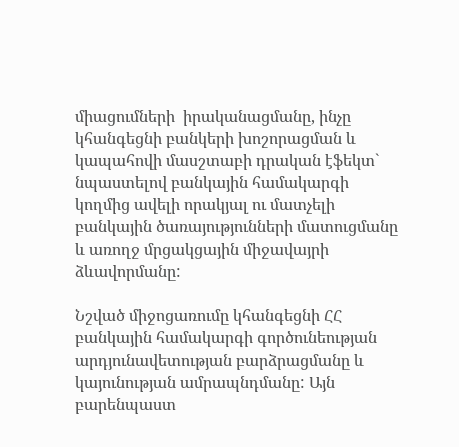միացումների  իրականացմանը, ինչը կհանգեցնի բանկերի խոշորացման և կապահովի մասշտաբի դրական էֆեկտ` նպաստելով բանկային համակարգի կողմից ավելի որակյալ ու մատչելի բանկային ծառայությունների մատուցմանը և առողջ մրցակցային միջավայրի ձևավորմանը:

Նշված միջոցառումը կհանգեցնի ՀՀ բանկային համակարգի գործունեության արդյունավետության բարձրացմանը և կայունության ամրապնդմանը: Այն բարենպաստ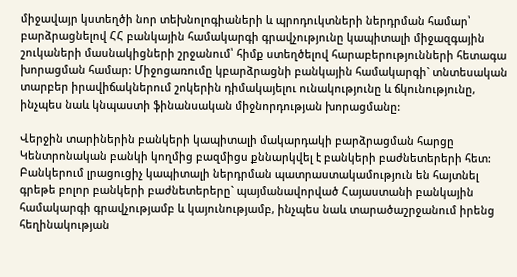միջավայր կստեղծի նոր տեխնոլոգիաների և պրոդուկտների ներդրման համար՝ բարձրացնելով ՀՀ բանկային համակարգի գրավչությունը կապիտալի միջազգային շուկաների մասնակիցների շրջանում՝ հիմք ստեղծելով հարաբերությունների հետագա խորացման համար: Միջոցառումը կբարձրացնի բանկային համակարգի` տնտեսական տարբեր իրավիճակներում շոկերին դիմակայելու ունակությունը և ճկունությունը, ինչպես նաև կնպաստի ֆինանսական միջնորդության խորացմանը:

Վերջին տարիներին բանկերի կապիտալի մակարդակի բարձրացման հարցը Կենտրոնական բանկի կողմից բազմիցս քննարկվել է բանկերի բաժնետերերի հետ: Բանկերում լրացուցիչ կապիտալի ներդրման պատրաստակամություն են հայտնել գրեթե բոլոր բանկերի բաժնետերերը` պայմանավորված Հայաստանի բանկային համակարգի գրավչությամբ և կայունությամբ, ինչպես նաև տարածաշրջանում իրենց հեղինակության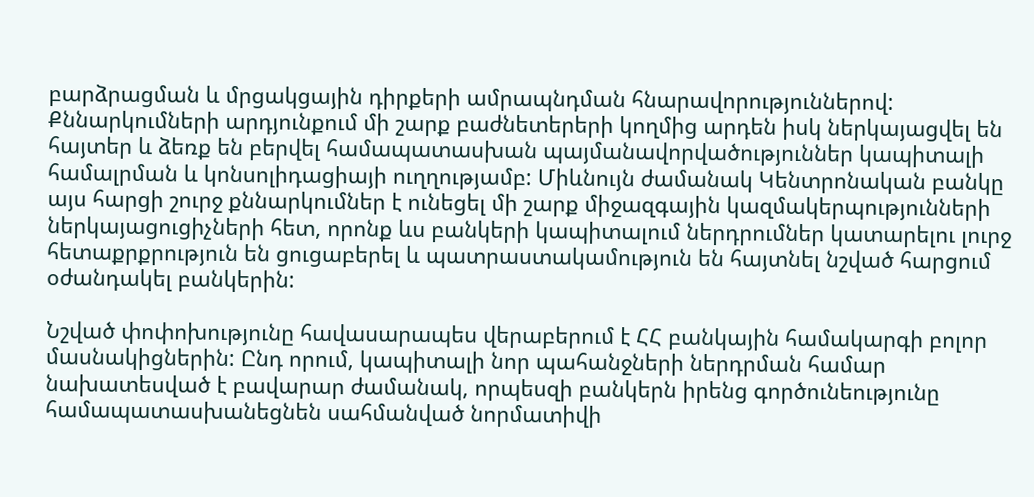բարձրացման և մրցակցային դիրքերի ամրապնդման հնարավորություններով: Քննարկումների արդյունքում մի շարք բաժնետերերի կողմից արդեն իսկ ներկայացվել են հայտեր և ձեռք են բերվել համապատասխան պայմանավորվածություններ կապիտալի համալրման և կոնսոլիդացիայի ուղղությամբ: Միևնույն ժամանակ Կենտրոնական բանկը այս հարցի շուրջ քննարկումներ է ունեցել մի շարք միջազգային կազմակերպությունների ներկայացուցիչների հետ, որոնք ևս բանկերի կապիտալում ներդրումներ կատարելու լուրջ հետաքրքրություն են ցուցաբերել և պատրաստակամություն են հայտնել նշված հարցում օժանդակել բանկերին:

Նշված փոփոխությունը հավասարապես վերաբերում է ՀՀ բանկային համակարգի բոլոր մասնակիցներին: Ընդ որում, կապիտալի նոր պահանջների ներդրման համար նախատեսված է բավարար ժամանակ, որպեսզի բանկերն իրենց գործունեությունը համապատասխանեցնեն սահմանված նորմատիվի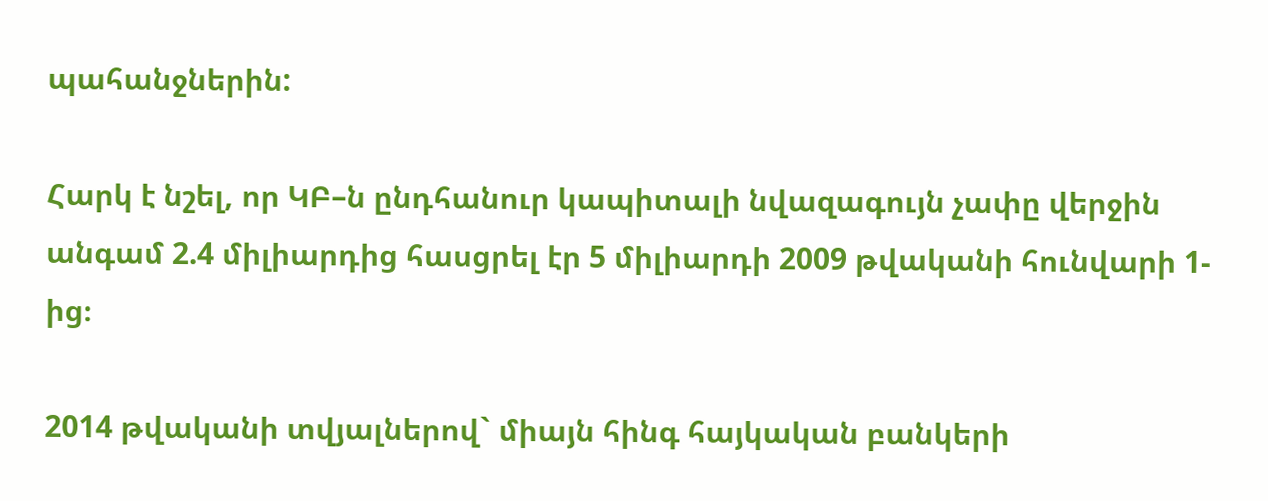պահանջներին:

Հարկ է նշել, որ ԿԲ–ն ընդհանուր կապիտալի նվազագույն չափը վերջին անգամ 2.4 միլիարդից հասցրել էր 5 միլիարդի 2009 թվականի հունվարի 1-ից։

2014 թվականի տվյալներով` միայն հինգ հայկական բանկերի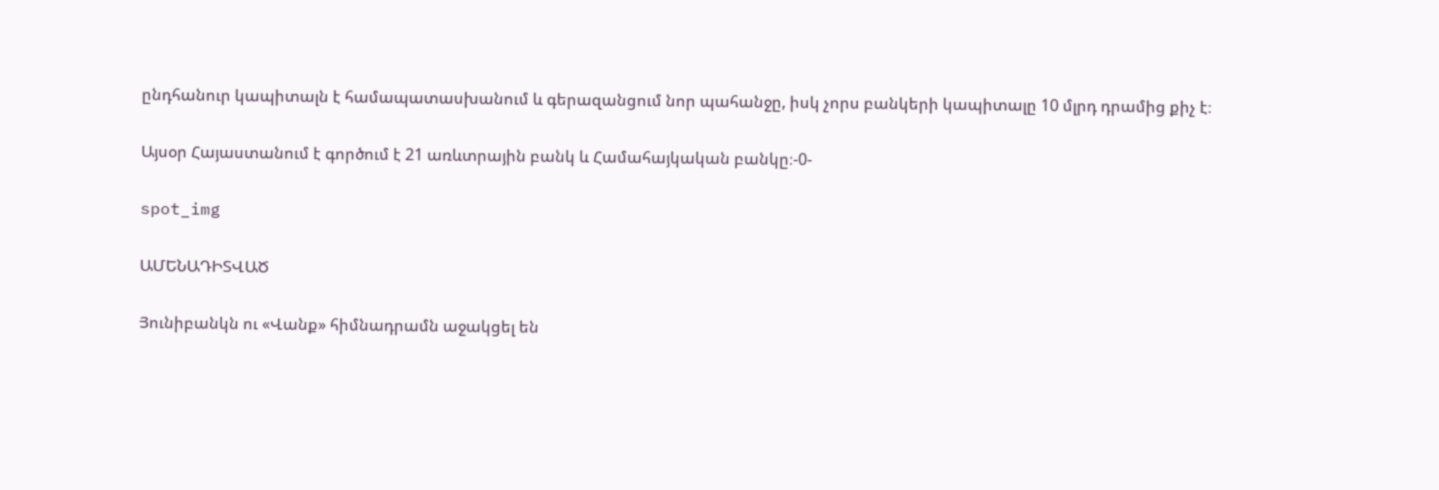ընդհանուր կապիտալն է համապատասխանում և գերազանցում նոր պահանջը, իսկ չորս բանկերի կապիտալը 10 մլրդ դրամից քիչ է։

Այսօր Հայաստանում է գործում է 21 առևտրային բանկ և Համահայկական բանկը։-0-

spot_img

ԱՄԵՆԱԴԻՏՎԱԾ

Յունիբանկն ու «Վանք» հիմնադրամն աջակցել են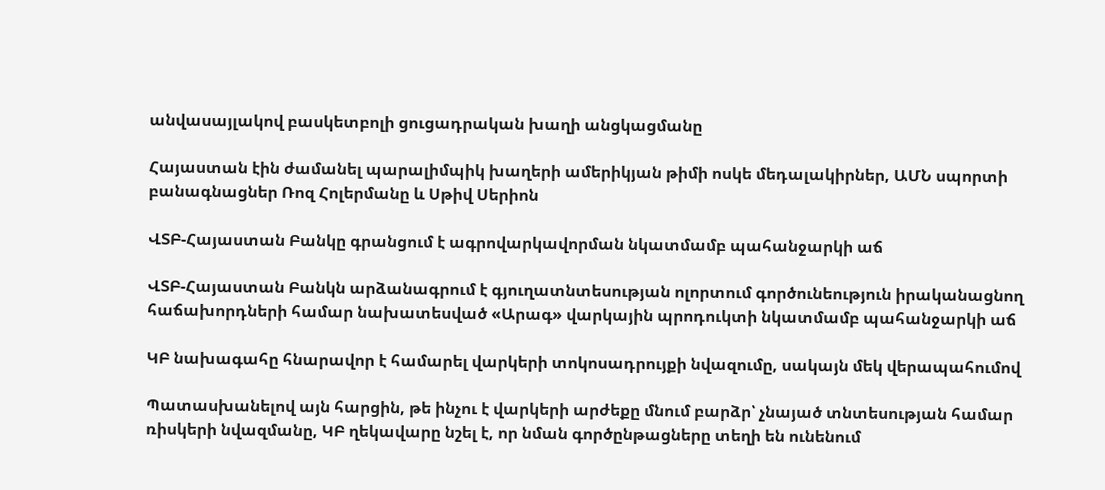անվասայլակով բասկետբոլի ցուցադրական խաղի անցկացմանը

Հայաստան էին ժամանել պարալիմպիկ խաղերի ամերիկյան թիմի ոսկե մեդալակիրներ, ԱՄՆ սպորտի բանագնացներ Ռոզ Հոլերմանը և Սթիվ Սերիոն

ՎՏԲ-Հայաստան Բանկը գրանցում է ագրովարկավորման նկատմամբ պահանջարկի աճ

ՎՏԲ-Հայաստան Բանկն արձանագրում է գյուղատնտեսության ոլորտում գործունեություն իրականացնող հաճախորդների համար նախատեսված «Արագ» վարկային պրոդուկտի նկատմամբ պահանջարկի աճ

ԿԲ նախագահը հնարավոր է համարել վարկերի տոկոսադրույքի նվազումը, սակայն մեկ վերապահումով

Պատասխանելով այն հարցին, թե ինչու է վարկերի արժեքը մնում բարձր՝ չնայած տնտեսության համար ռիսկերի նվազմանը, ԿԲ ղեկավարը նշել է, որ նման գործընթացները տեղի են ունենում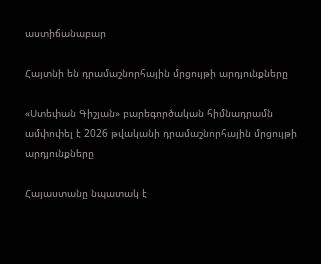աստիճանաբար

Հայտնի են դրամաշնորհային մրցույթի արդյունքները

«Ստեփան Գիշյան» բարեգործական հիմնադրամն ամփոփել է 2026 թվականի դրամաշնորհային մրցույթի արդյունքները

Հայաստանը նպատակ է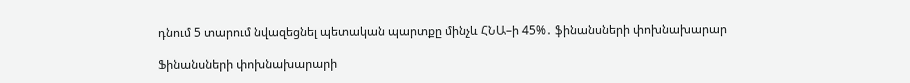դնում 5 տարում նվազեցնել պետական պարտքը մինչև ՀՆԱ–ի 45%․ ֆինանսների փոխնախարար

Ֆինանսների փոխնախարարի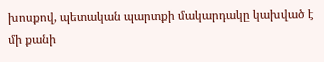խոսքով, պետական պարտքի մակարդակը կախված է մի քանի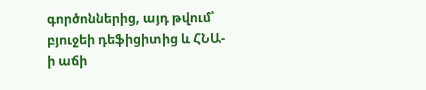գործոններից, այդ թվում՝ բյուջեի դեֆիցիտից և ՀՆԱ-ի աճի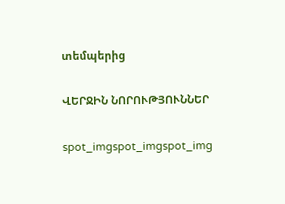տեմպերից

ՎԵՐՋԻՆ ՆՈՐՈՒԹՅՈՒՆՆԵՐ

spot_imgspot_imgspot_img